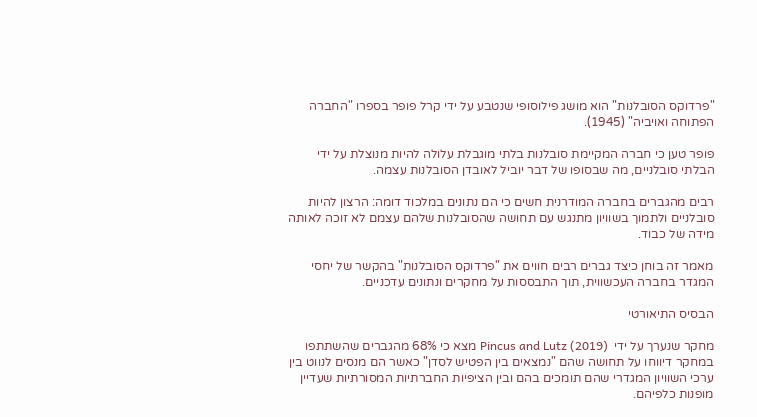"פרדוקס הסובלנות" הוא מושג פילוסופי שנטבע על ידי קרל פופר בספרו "החברה הפתוחה ואויביה" (1945).

פופר טען כי חברה המקיימת סובלנות בלתי מוגבלת עלולה להיות מנוצלת על ידי הבלתי סובלניים, מה שבסופו של דבר יוביל לאובדן הסובלנות עצמה.

רבים מהגברים בחברה המודרנית חשים כי הם נתונים במלכוד דומה: הרצון להיות סובלניים ולתמוך בשוויון מתנגש עם תחושה שהסובלנות שלהם עצמם לא זוכה לאותה מידה של כבוד.

מאמר זה בוחן כיצד גברים רבים חווים את "פרדוקס הסובלנות" בהקשר של יחסי המגדר בחברה העכשווית, תוך התבססות על מחקרים ונתונים עדכניים.

הבסיס התיאורטי

מחקר שנערך על ידי  Pincus and Lutz (2019) מצא כי 68% מהגברים שהשתתפו במחקר דיווחו על תחושה שהם "נמצאים בין הפטיש לסדן" כאשר הם מנסים לנווט בין ערכי השוויון המגדרי שהם תומכים בהם ובין הציפיות החברתיות המסורתיות שעדיין מופנות כלפיהם.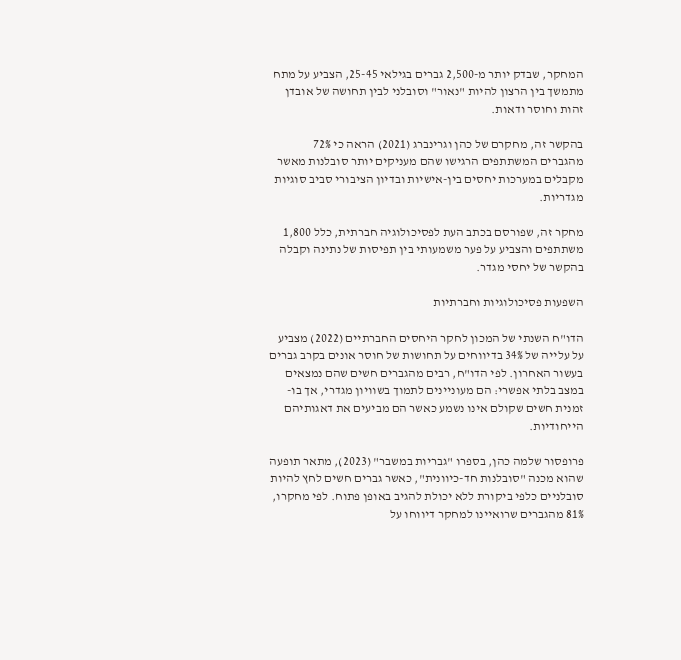המחקר, שבדק יותר מ-2,500 גברים בגילאי 25-45, הצביע על מתח מתמשך בין הרצון להיות "נאור" וסובלני לבין תחושה של אובדן זהות וחוסר ודאות.

בהקשר זה, מחקרם של כהן וגרינברג (2021) הראה כי 72% מהגברים המשתתפים הרגישו שהם מעניקים יותר סובלנות מאשר מקבלים במערכות יחסים בין-אישיות ובדיון הציבורי סביב סוגיות מגדריות.

מחקר זה, שפורסם בכתב העת לפסיכולוגיה חברתית, כלל 1,800 משתתפים והצביע על פער משמעותי בין תפיסות של נתינה וקבלה בהקשר של יחסי מגדר.

השפעות פסיכולוגיות וחברתיות

הדו"ח השנתי של המכון לחקר היחסים החברתיים (2022) מצביע על עלייה של 34% בדיווחים על תחושות של חוסר אונים בקרב גברים בעשור האחרון. לפי הדו"ח, רבים מהגברים חשים שהם נמצאים במצב בלתי אפשרי: הם מעוניינים לתמוך בשוויון מגדרי, אך בו-זמנית חשים שקולם אינו נשמע כאשר הם מביעים את דאגותיהם הייחודיות.

פרופסור שלמה כהן, בספרו "גבריות במשבר" (2023), מתאר תופעה שהוא מכנה "סובלנות חד-כיוונית", כאשר גברים חשים לחץ להיות סובלניים כלפי ביקורת ללא יכולת להגיב באופן פתוח. לפי מחקרו, 81% מהגברים שרואיינו למחקר דיווחו על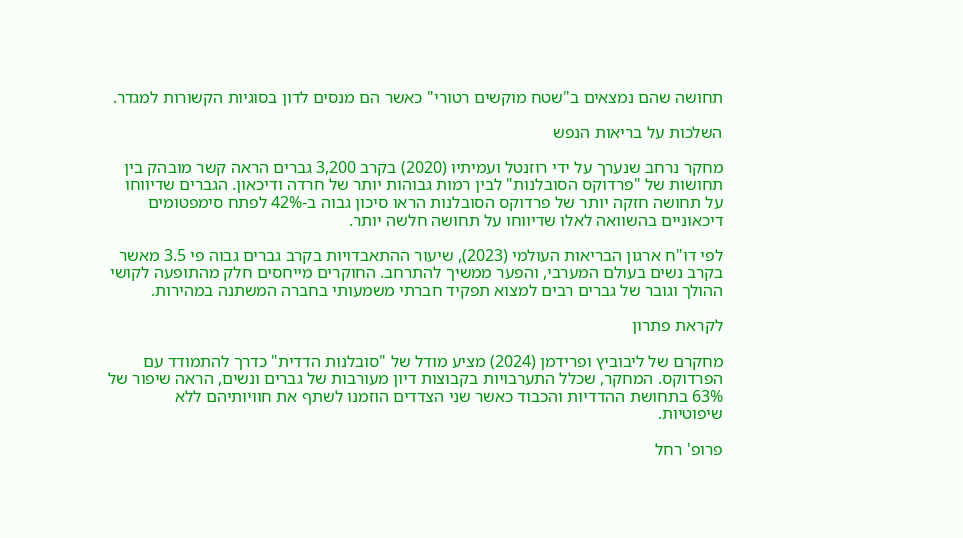תחושה שהם נמצאים ב"שטח מוקשים רטורי" כאשר הם מנסים לדון בסוגיות הקשורות למגדר.

השלכות על בריאות הנפש

מחקר נרחב שנערך על ידי רוזנטל ועמיתיו (2020) בקרב 3,200 גברים הראה קשר מובהק בין תחושות של "פרדוקס הסובלנות" לבין רמות גבוהות יותר של חרדה ודיכאון. הגברים שדיווחו על תחושה חזקה יותר של פרדוקס הסובלנות הראו סיכון גבוה ב-42% לפתח סימפטומים דיכאוניים בהשוואה לאלו שדיווחו על תחושה חלשה יותר.

לפי דו"ח ארגון הבריאות העולמי (2023), שיעור ההתאבדויות בקרב גברים גבוה פי 3.5 מאשר בקרב נשים בעולם המערבי, והפער ממשיך להתרחב. החוקרים מייחסים חלק מהתופעה לקושי ההולך וגובר של גברים רבים למצוא תפקיד חברתי משמעותי בחברה המשתנה במהירות.

לקראת פתרון

מחקרם של ליבוביץ ופרידמן (2024) מציע מודל של "סובלנות הדדית" כדרך להתמודד עם הפרדוקס. המחקר, שכלל התערבויות בקבוצות דיון מעורבות של גברים ונשים, הראה שיפור של 63% בתחושת ההדדיות והכבוד כאשר שני הצדדים הוזמנו לשתף את חוויותיהם ללא שיפוטיות.

פרופ' רחל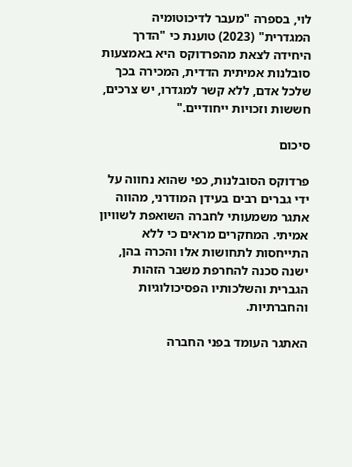לוי, בספרה "מעבר לדיכוטומיה המגדרית" (2023) טוענת כי "הדרך היחידה לצאת מהפרדוקס היא באמצעות סובלנות אמיתית הדדית, המכירה בכך שלכל אדם, ללא קשר למגדרו, יש צרכים, חששות וזכויות ייחודיים."

סיכום

פרדוקס הסובלנות, כפי שהוא נחווה על ידי גברים רבים בעידן המודרני, מהווה אתגר משמעותי לחברה השואפת לשוויון אמיתי. המחקרים מראים כי ללא התייחסות לתחושות אלו והכרה בהן, ישנה סכנה להחרפת משבר הזהות הגברית והשלכותיו הפסיכולוגיות והחברתיות.

האתגר העומד בפני החברה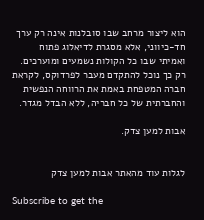הוא ליצור מרחב שבו סובלנות אינה רק ערך חד-כיווני, אלא מסגרת לדיאלוג פתוח ואמיתי שבו כל הקולות נשמעים ומוערכים. רק כך נוכל להתקדם מעבר לפרדוקס, לקראת חברה המטפחת באמת את הרווחה הנפשית והחברתית של כל חבריה, ללא הבדל מגדר.

אבות למען צדק.


לגלות עוד מהאתר אבות למען צדק

Subscribe to get the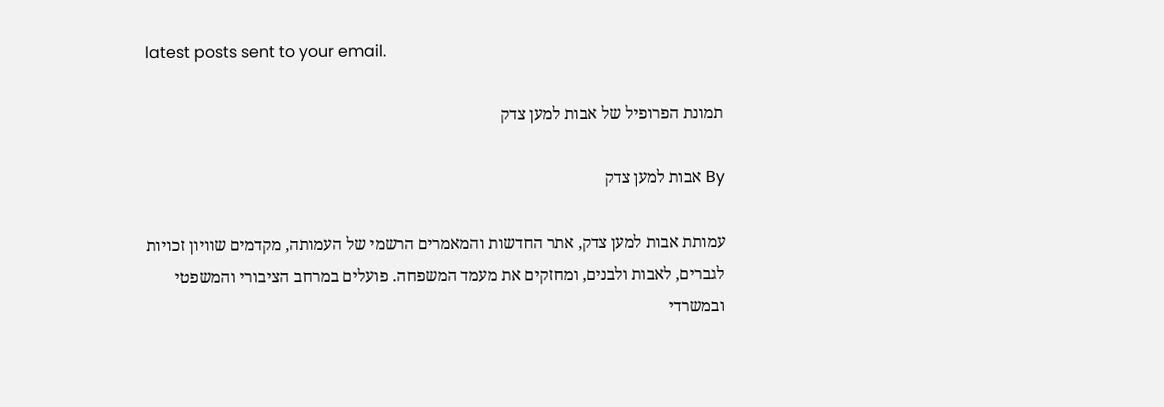latest posts sent to your email.

תמונת הפרופיל של אבות למען צדק

By אבות למען צדק

עמותת אבות למען צדק, אתר החדשות והמאמרים הרשמי של העמותה, מקדמים שוויון זכויות לגברים, לאבות ולבנים, ומחזקים את מעמד המשפחה. פועלים במרחב הציבורי והמשפטי ובמשרדי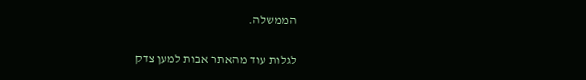הממשלה.

לגלות עוד מהאתר אבות למען צדק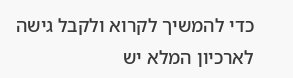כדי להמשיך לקרוא ולקבל גישה לארכיון המלא יש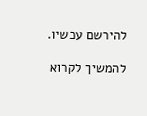להירשם עכשיו.

להמשיך לקרוא